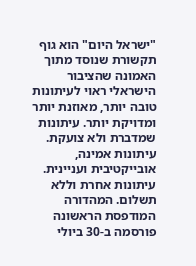"ישראל היום" הוא גוף תקשורת שנוסד מתוך האמונה שהציבור הישראלי ראוי לעיתונות טובה יותר, מאוזנת יותר ומדויקת יותר. עיתונות שמדברת ולא צועקת. עיתונות אמינה, אובייקטיבית ועניינית. עיתונות אחרת וללא תשלום. המהדורה המודפסת הראשונה פורסמה ב-30 ביולי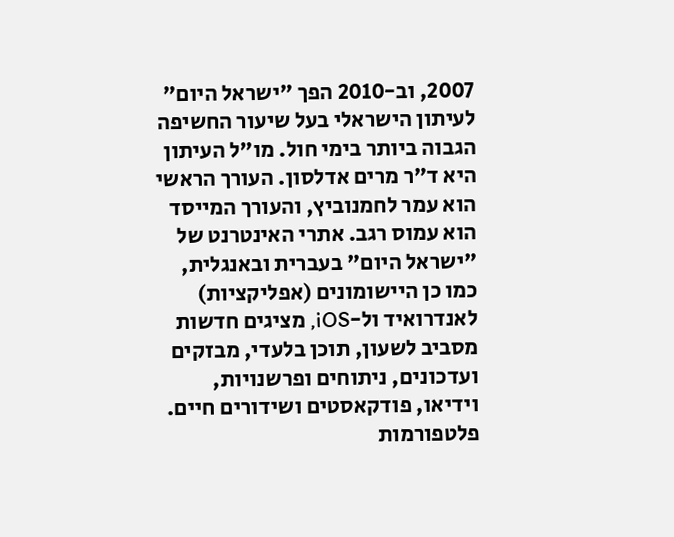2007, וב-2010 הפך "ישראל היום" לעיתון הישראלי בעל שיעור החשיפה הגבוה ביותר בימי חול. מו"ל העיתון היא ד"ר מרים אדלסון. העורך הראשי הוא עמר לחמנוביץ, והעורך המייסד הוא עמוס רגב. אתרי האינטרנט של "ישראל היום" בעברית ובאנגלית, כמו כן היישומונים (אפליקציות) לאנדרואיד ול-iOS, מציגים חדשות מסביב לשעון, תוכן בלעדי, מבזקים ועדכונים, ניתוחים ופרשנויות, וידיאו, פודקאסטים ושידורים חיים. פלטפורמות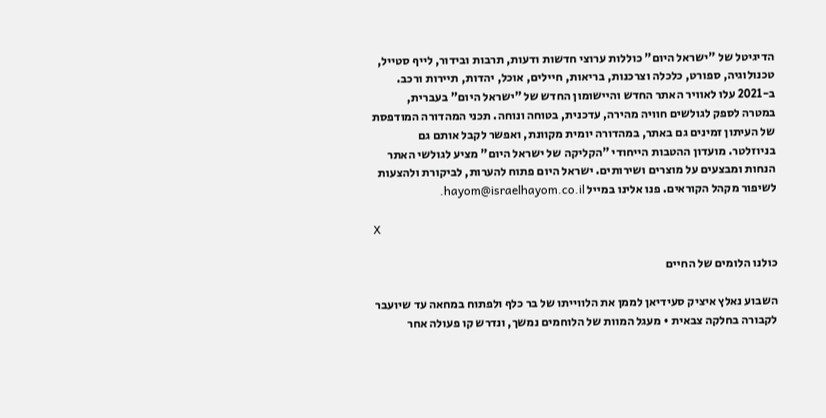הדיגיטל של "ישראל היום" כוללות ערוצי חדשות ודעות, תרבות ובידור, לייף סטייל, טכנולוגיה, ספורט, כלכלה וצרכנות, בריאות, חיילים, אוכל, יהדות, תיירות ורכב. ב-2021 עלו לאוויר האתר החדש והיישומון החדש של "ישראל היום" בעברית, במטרה לספק לגולשים חוויה מהירה, עדכנית, בטוחה ונוחה. תכני המהדורה המודפסת של העיתון זמינים גם באתר, במהדורה יומית מקוונת, ואפשר לקבל אותם גם בניוזלטר. מועדון ההטבות הייחודי "הקליקה של ישראל היום" מציע לגולשי האתר הנחות ומבצעים על מוצרים ושירותים. ישראל היום פתוח להערות, לביקורת ולהצעות לשיפור מקהל הקוראים. פנו אלינו במייל hayom@israelhayom.co.il.

X

כולנו הלומים של החיים

השבוע נאלץ איציק סעידיאן לממן את הלווייתו של בר כלף ולפתוח במחאה עד שיועבר לקבורה בחלקה צבאית • מעגל המוות של הלוחמים נמשך, ונדרש קו פעולה אחר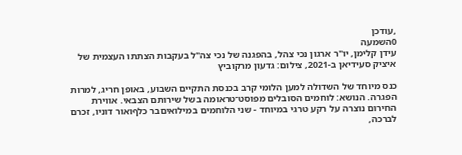,עודכן
0השמעה
עידן קלימן, יו"ר ארגון נכי צהל, בהפגנה של נכי צה"ל בעקבות הצתתו העצמית של איציק סעידיאן ב-2021, צילום: גדעון מרקוביץ

כנס מיוחד של השדולה למען הלומי קרב בכנסת התקיים השבוע, באופן חריג, למרות הפגרה. הנושא: לוחמים הסובלים מפוסט־טראומה בשל שירותם הצבאי. אווירת החירום נוצרה על רקע טרגי במיוחד - שני הלוחמים במילואיםבר כלףואור דוניו, זכרם לברכה,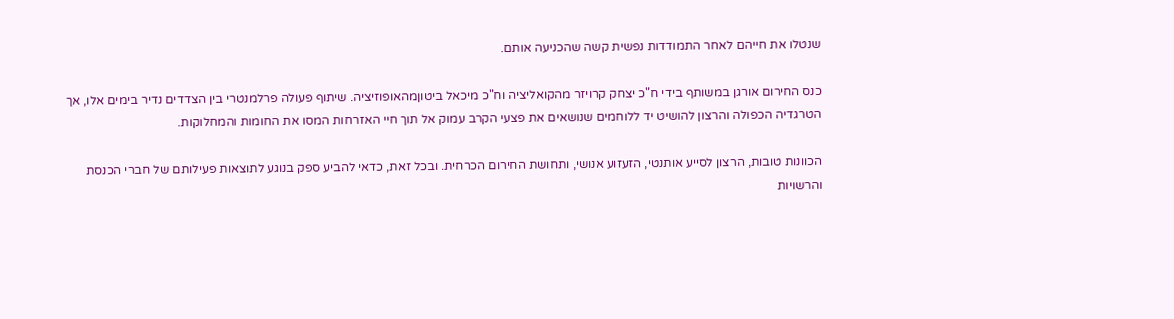שנטלו את חייהם לאחר התמודדות נפשית קשה שהכניעה אותם.

כנס החירום אורגן במשותף בידי ח"כ יצחק קרויזר מהקואליציה וח"כ מיכאל ביטוןמהאופוזיציה. שיתוף פעולה פרלמנטרי בין הצדדים נדיר בימים אלו, אך הטרגדיה הכפולה והרצון להושיט יד ללוחמים שנושאים את פצעי הקרב עמוק אל תוך חיי האזרחות המסו את החומות והמחלוקות.

הכוונות טובות, הרצון לסייע אותנטי, הזעזוע אנושי, ותחושת החירום הכרחית. ובכל זאת, כדאי להביע ספק בנוגע לתוצאות פעילותם של חברי הכנסת והרשויות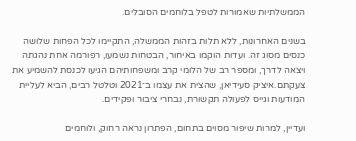הממשלתיות שאמורות לטפל בלוחמים הסובלים.

בשנים האחרונות, ללא תלות בזהות הממשלה, התקיימו לכל הפחות שלושה כנסים מסוג זה. ועדות הוקמו באיחור, הבטחות נשמעו, רפורמה אחת נהגתה ויצאה לדרך, ומספר רב של הלומי קרב ומשפחותיהם הגיעו לכנסת להשמיע את צעקתם.איציק סעידיאן, שהצית את עצמו ב־2021 וטלטל רבים, הביא לעליית המודעות וגייס לפעולה תקשורת, נבחרי ציבור ופקידים.

ועדיין, למרות שיפור מסוים בתחום, הפתרון נראה רחוק, ולוחמים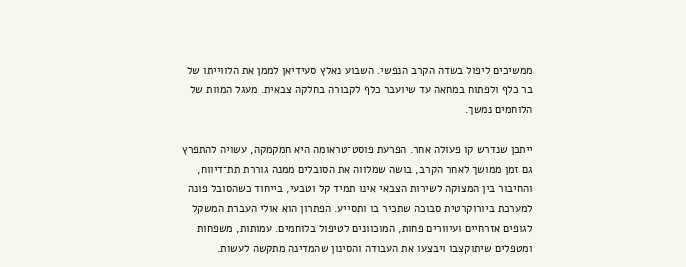ממשיכים ליפול בשדה הקרב הנפשי. השבוע נאלץ סעידיאן לממן את הלווייתו של בר כלף ולפתוח במחאה עד שיועבר כלף לקבורה בחלקה צבאית. מעגל המוות של הלוחמים נמשך.

ייתכן שנדרש קו פעולה אחר. הפרעת פוסט־טראומה היא חמקמקה, עשויה להתפרץ גם זמן ממושך לאחר הקרב, בושה שמלווה את הסובלים ממנה גוררת תת־דיווח, והחיבור בין המצוקה לשירות הצבאי אינו תמיד קל וטבעי, בייחוד כשהסובל פונה למערכת ביורוקרטית סבוכה שתכיר בו ותסייע. הפתרון הוא אולי העברת המשקל לגופים אזרחיים ועיוורים פחות, המוכוונים לטיפול בלוחמים. עמותות, משפחות ומטפלים שיתוקצבו ויבצעו את העבודה והסינון שהמדינה מתקשה לעשות.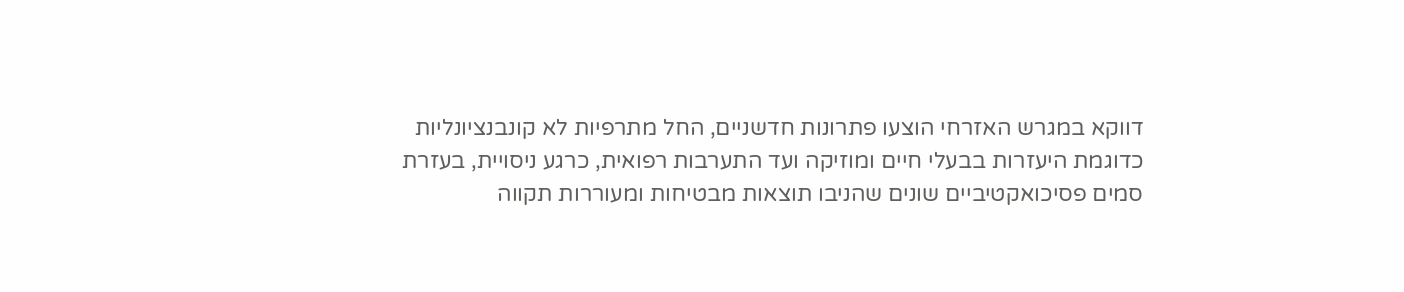דווקא במגרש האזרחי הוצעו פתרונות חדשניים, החל מתרפיות לא קונבנציונליות כדוגמת היעזרות בבעלי חיים ומוזיקה ועד התערבות רפואית, כרגע ניסויית, בעזרת סמים פסיכואקטיביים שונים שהניבו תוצאות מבטיחות ומעוררות תקווה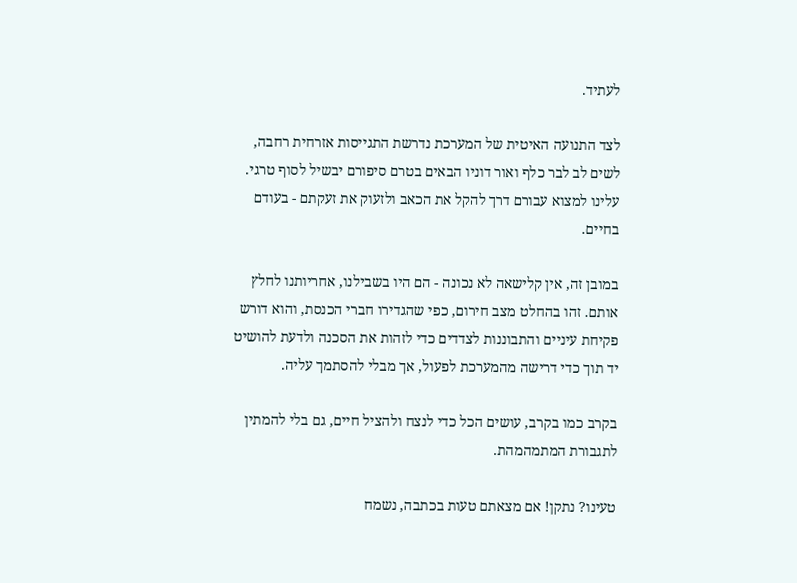לעתיד.

לצד התנועה האיטית של המערכת נדרשת התגייסות אזרחית רחבה, לשים לב לבר כלף ואור דוניו הבאים בטרם סיפורם יבשיל לסוף טרגי. עלינו למצוא עבורם דרך להקל את הכאב ולזעוק את זעקתם - בעודם בחיים.

במובן זה, אין קלישאה לא נכונה - הם היו בשבילנו, אחריותנו לחלץ אותם. זהו בהחלט מצב חירום, כפי שהגדירו חברי הכנסת, והוא דורש פקיחת עיניים והתבוננות לצדדים כדי לזהות את הסכנה ולדעת להושיט יד תוך כדי דרישה מהמערכת לפעול, אך מבלי להסתמך עליה.

בקרב כמו בקרב, עושים הכל כדי לנצח ולהציל חיים, גם בלי להמתין לתגבורת המתמהמהת.

טעינו? נתקן! אם מצאתם טעות בכתבה, נשמח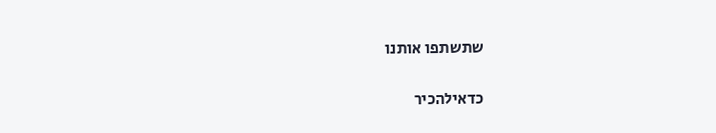שתשתפו אותנו

כדאילהכיר